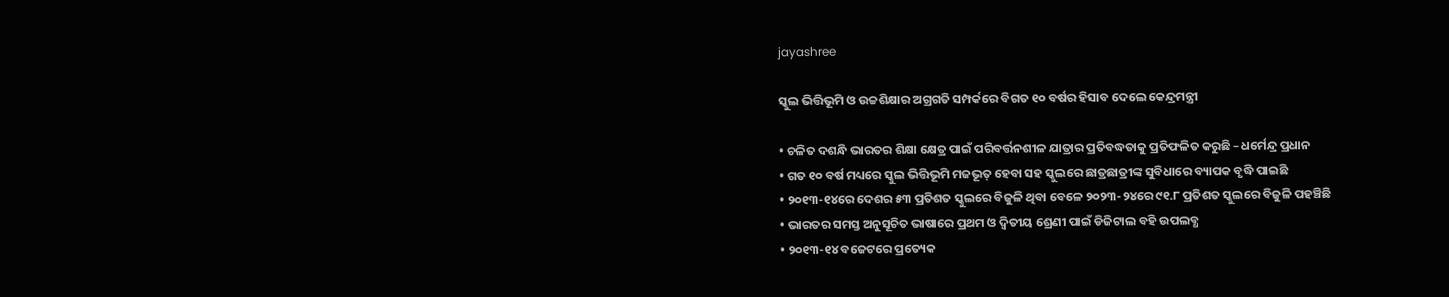jayashree

ସ୍କୁଲ ଭିତ୍ତିଭୂମି ଓ ଉଚ୍ଚଶିକ୍ଷାର ଅଗ୍ରଗତି ସମ୍ପର୍କରେ ବିଗତ ୧୦ ବର୍ଷର ହିସାବ ଦେଲେ କେନ୍ଦ୍ରମନ୍ତ୍ରୀ

• ଚଳିତ ଦଶନ୍ଧି ଭାରତର ଶିକ୍ଷା କ୍ଷେତ୍ର ପାଇଁ ପରିବର୍ତ୍ତନଶୀଳ ଯାତ୍ରାର ପ୍ରତିବଦ୍ଧତାକୁ ପ୍ରତିଫଳିତ କରୁଛି – ଧର୍ମେନ୍ଦ୍ର ପ୍ରଧାନ
• ଗତ ୧୦ ବର୍ଷ ମଧ୍ୟରେ ସ୍କୁଲ ଭିତ୍ତିଭୂମି ମଜଭୂତ୍ ହେବା ସହ ସ୍କୁଲରେ ଛାତ୍ରଛାତ୍ରୀଙ୍କ ସୁବିଧାରେ ବ୍ୟାପକ ବୃଦ୍ଧି ପାଇଛି
• ୨୦୧୩-୧୪ରେ ଦେଶର ୫୩ ପ୍ରତିଶତ ସ୍କୁଲରେ ବିଜୁଳି ଥିବା ବେଳେ ୨୦୨୩-୨୪ରେ ୯୧.୮ ପ୍ରତିଶତ ସ୍କୁଲରେ ବିଜୁଳି ପହଞ୍ଚିଛି
• ଭାରତର ସମସ୍ତ ଅନୁସୂଚିତ ଭାଷାରେ ପ୍ରଥମ ଓ ଦ୍ୱିତୀୟ ଶ୍ରେଣୀ ପାଇଁ ଡିଜିଟାଲ ବହି ଉପଲବ୍ଧ
• ୨୦୧୩-୧୪ ବଜେଟରେ ପ୍ରତ୍ୟେକ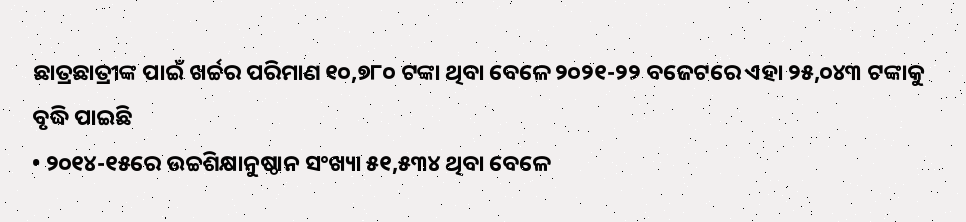ଛାତ୍ରଛାତ୍ରୀଙ୍କ ପାଇଁ ଖର୍ଚ୍ଚର ପରିମାଣ ୧୦,୭୮୦ ଟଙ୍କା ଥିବା ବେଳେ ୨୦୨୧-୨୨ ବଜେଟରେ ଏହା ୨୫,୦୪୩ ଟଙ୍କାକୁ ବୃଦ୍ଧି ପାଇଛି
• ୨୦୧୪-୧୫ରେ ଉଚ୍ଚଶିକ୍ଷାନୁଷ୍ଠାନ ସଂଖ୍ୟା ୫୧,୫୩୪ ଥିବା ବେଳେ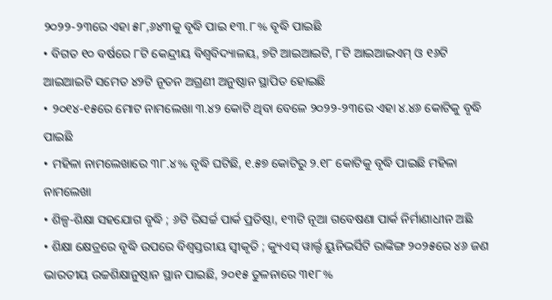୨୦୨୨-୨୩ରେ ଏହା ୫୮,୬୪୩କୁ ବୃଦ୍ଧି ପାଇ ୧୩.୮% ବୃଦ୍ଧି ପାଇଛି
• ବିଗତ ୧୦ ବର୍ଷରେ ୮ଟି କେନ୍ଦ୍ରୀୟ ବିଶ୍ୱବିଦ୍ୟାଳୟ, ୭ଟି ଆଇଆଇଟି, ୮ଟି ଆଇଆଇଏମ୍ ଓ ୧୬ଟି ଆଇଆଇଟି ସମେତ ୪୨ଟି ନୂତନ ଅଗ୍ରଣୀ ଅନୁଷ୍ଠାନ ସ୍ଥାପିତ ହୋଇଛି
• ୨୦୧୪-୧୫ରେ ମୋଟ ନାମଲେଖା ୩.୪୨ କୋଟି ଥିବା ବେଳେ ୨୦୨୨-୨୩ରେ ଏହା ୪.୪୬ କୋଟିକୁ ବୃଦ୍ଧି ପାଇଛି
• ମହିଳା ନାମଲେଖାରେ ୩୮.୪% ବୃଦ୍ଧି ଘଟିଛି, ୧.୫୭ କୋଟିରୁ ୨.୧୮ କୋଟିକୁ ବୃଦ୍ଧି ପାଇଛି ମହିଳା ନାମଲେଖା
• ଶିଳ୍ପ-ଶିକ୍ଷା ସହଯୋଗ ବୃଦ୍ଧି ; ୬ଟି ରିସର୍ଚ୍ଚ ପାର୍କ ପ୍ରତିଷ୍ଠା, ୧୩ଟି ନୂଆ ଗବେଷଣା ପାର୍କ ନିର୍ମାଣାଧୀନ ଅଛି
• ଶିକ୍ଷା କ୍ଷେତ୍ରରେ ବୃଦ୍ଧି ଉପରେ ବିଶ୍ୱସ୍ତରୀୟ ସ୍ୱୀକୃତି ; କ୍ୟୁଏସ୍ ୱାର୍ଲ୍ଡ ୟୁନିଭର୍ସିଟି ରାଙ୍କିଙ୍ଗ ୨୦୨୫ରେ ୪୬ ଜଣ ଭାରତୀୟ ଉଚ୍ଚଶିକ୍ଷାନୁଷ୍ଠାନ ସ୍ଥାନ ପାଇଛି, ୨୦୧୫ ତୁଳନାରେ ୩୧୮%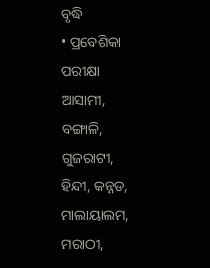ବୃଦ୍ଧି
• ପ୍ରବେଶିକା ପରୀକ୍ଷା ଆସାମୀ, ବଙ୍ଗାଳି, ଗୁଜରାଟୀ, ହିନ୍ଦୀ, କନ୍ନଡ, ମାଲାୟାଲମ, ମରାଠୀ,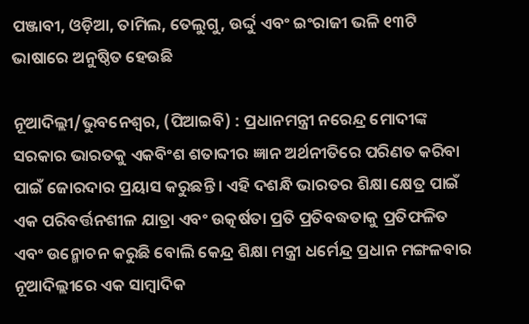ପଞ୍ଜାବୀ, ଓଡ଼ିଆ, ତାମିଲ, ତେଲୁଗୁ, ଉର୍ଦ୍ଦୁ ଏବଂ ଇଂରାଜୀ ଭଳି ୧୩ଟି ଭାଷାରେ ଅନୁଷ୍ଠିତ ହେଉଛି

ନୂଆଦିଲ୍ଲୀ/ଭୁବନେଶ୍ୱର, (ପିଆଇବି) : ପ୍ରଧାନମନ୍ତ୍ରୀ ନରେନ୍ଦ୍ର ମୋଦୀଙ୍କ ସରକାର ଭାରତକୁ ଏକବିଂଶ ଶତାବ୍ଦୀର ଜ୍ଞାନ ଅର୍ଥନୀତିରେ ପରିଣତ କରିବା ପାଇଁ ଜୋରଦାର ପ୍ରୟାସ କରୁଛନ୍ତି । ଏହି ଦଶନ୍ଧି ଭାରତର ଶିକ୍ଷା କ୍ଷେତ୍ର ପାଇଁ ଏକ ପରିବର୍ତ୍ତନଶୀଳ ଯାତ୍ରା ଏବଂ ଉତ୍କର୍ଷତା ପ୍ରତି ପ୍ରତିବଦ୍ଧତାକୁ ପ୍ରତିଫଳିତ ଏବଂ ଉନ୍ମୋଚନ କରୁଛି ବୋଲି କେନ୍ଦ୍ର ଶିକ୍ଷା ମନ୍ତ୍ରୀ ଧର୍ମେନ୍ଦ୍ର ପ୍ରଧାନ ମଙ୍ଗଳବାର ନୂଆଦିଲ୍ଲୀରେ ଏକ ସାମ୍ବାଦିକ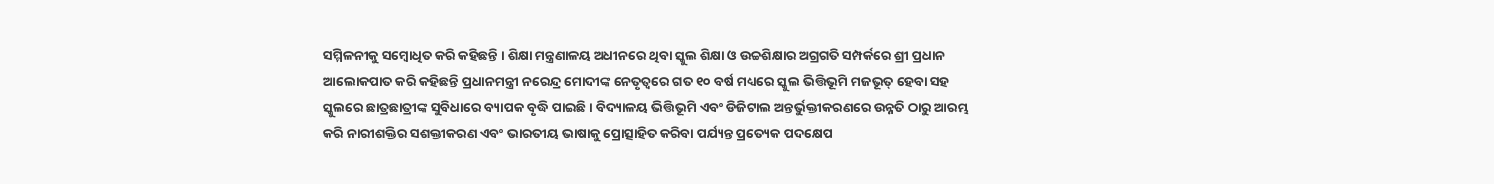ସମ୍ମିଳନୀକୁ ସମ୍ବୋଧିତ କରି କହିଛନ୍ତି । ଶିକ୍ଷା ମନ୍ତ୍ରଣାଳୟ ଅଧୀନରେ ଥିବା ସ୍କୁଲ ଶିକ୍ଷା ଓ ଉଚ୍ଚଶିକ୍ଷାର ଅଗ୍ରଗତି ସମ୍ପର୍କରେ ଶ୍ରୀ ପ୍ରଧାନ ଆଲୋକପାତ କରି କହିଛନ୍ତି ପ୍ରଧାନମନ୍ତ୍ରୀ ନରେନ୍ଦ୍ର ମୋଦୀଙ୍କ ନେତୃତ୍ୱରେ ଗତ ୧୦ ବର୍ଷ ମଧ୍ୟରେ ସ୍କୁଲ ଭିତ୍ତିଭୂମି ମଜଭୂତ୍ ହେବା ସହ ସ୍କୁଲରେ ଛାତ୍ରଛାତ୍ରୀଙ୍କ ସୁବିଧାରେ ବ୍ୟାପକ ବୃଦ୍ଧି ପାଇଛି । ବିଦ୍ୟାଳୟ ଭିତ୍ତିଭୂମି ଏବଂ ଡିଜିଟାଲ ଅନ୍ତର୍ଭୁକ୍ତୀକରଣରେ ଉନ୍ନତି ଠାରୁ ଆରମ୍ଭ କରି ନାରୀଶକ୍ତିର ସଶକ୍ତୀକରଣ ଏବଂ ଭାରତୀୟ ଭାଷାକୁ ପ୍ରୋତ୍ସାହିତ କରିବା ପର୍ଯ୍ୟନ୍ତ ପ୍ରତ୍ୟେକ ପଦକ୍ଷେପ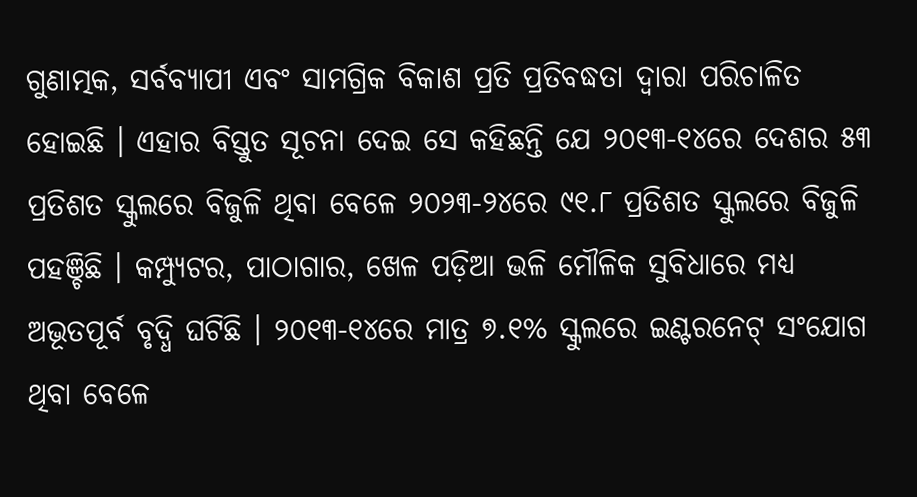ଗୁଣାତ୍ମକ, ସର୍ବବ୍ୟାପୀ ଏବଂ ସାମଗ୍ରିକ ବିକାଶ ପ୍ରତି ପ୍ରତିବଦ୍ଧତା ଦ୍ୱାରା ପରିଚାଳିତ ହୋଇଛି । ଏହାର ବିସ୍ତୁତ ସୂଚନା ଦେଇ ସେ କହିଛନ୍ତି ଯେ ୨୦୧୩-୧୪ରେ ଦେଶର ୫୩ ପ୍ରତିଶତ ସ୍କୁଲରେ ବିଜୁଳି ଥିବା ବେଳେ ୨୦୨୩-୨୪ରେ ୯୧.୮ ପ୍ରତିଶତ ସ୍କୁଲରେ ବିଜୁଳି ପହଞ୍ଚିଛି । କମ୍ପ୍ୟୁଟର, ପାଠାଗାର, ଖେଳ ପଡ଼ିଆ ଭଳି ମୌଳିକ ସୁବିଧାରେ ମଧ୍ୟ ଅଭୂତପୂର୍ବ ବୃଦ୍ଧି ଘଟିଛି । ୨୦୧୩-୧୪ରେ ମାତ୍ର ୭.୧% ସ୍କୁଲରେ ଇଣ୍ଟରନେଟ୍ ସଂଯୋଗ ଥିବା ବେଳେ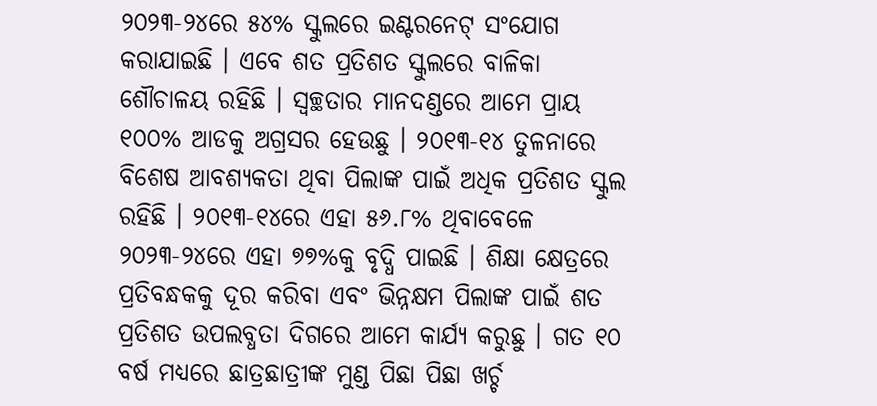୨୦୨୩-୨୪ରେ ୫୪% ସ୍କୁଲରେ ଇଣ୍ଟରନେଟ୍ ସଂଯୋଗ କରାଯାଇଛି । ଏବେ ଶତ ପ୍ରତିଶତ ସ୍କୁଲରେ ବାଳିକା ଶୌଚାଳୟ ରହିଛି । ସ୍ୱଚ୍ଛତାର ମାନଦଣ୍ଡରେ ଆମେ ପ୍ରାୟ ୧୦୦% ଆଡକୁ ଅଗ୍ରସର ହେଉଛୁ । ୨୦୧୩-୧୪ ତୁଳନାରେ ବିଶେଷ ଆବଶ୍ୟକତା ଥିବା ପିଲାଙ୍କ ପାଇଁ ଅଧିକ ପ୍ରତିଶତ ସ୍କୁଲ ରହିଛି । ୨୦୧୩-୧୪ରେ ଏହା ୫୬.୮% ଥିବାବେଳେ ୨୦୨୩-୨୪ରେ ଏହା ୭୭%କୁ ବୃଦ୍ଧି ପାଇଛି । ଶିକ୍ଷା କ୍ଷେତ୍ରରେ ପ୍ରତିବନ୍ଧକକୁ ଦୂର କରିବା ଏବଂ ଭିନ୍ନକ୍ଷମ ପିଲାଙ୍କ ପାଇଁ ଶତ ପ୍ରତିଶତ ଉପଲବ୍ଧତା ଦିଗରେ ଆମେ କାର୍ଯ୍ୟ କରୁଛୁ । ଗତ ୧୦ ବର୍ଷ ମଧ୍ୟରେ ଛାତ୍ରଛାତ୍ରୀଙ୍କ ମୁଣ୍ଡ ପିଛା ପିଛା ଖର୍ଚ୍ଚ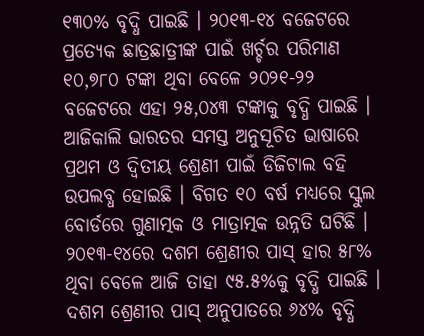୧୩୦% ବୃଦ୍ଧି ପାଇଛି । ୨୦୧୩-୧୪ ବଜେଟରେ ପ୍ରତ୍ୟେକ ଛାତ୍ରଛାତ୍ରୀଙ୍କ ପାଇଁ ଖର୍ଚ୍ଚର ପରିମାଣ ୧୦,୭୮୦ ଟଙ୍କା ଥିବା ବେଳେ ୨୦୨୧-୨୨ ବଜେଟରେ ଏହା ୨୫,୦୪୩ ଟଙ୍କାକୁ ବୃଦ୍ଧି ପାଇଛି । ଆଜିକାଲି ଭାରତର ସମସ୍ତ ଅନୁସୂଚିତ ଭାଷାରେ ପ୍ରଥମ ଓ ଦ୍ୱିତୀୟ ଶ୍ରେଣୀ ପାଇଁ ଡିଜିଟାଲ ବହି ଉପଲବ୍ଧ ହୋଇଛି । ବିଗତ ୧୦ ବର୍ଷ ମଧ୍ୟରେ ସ୍କୁଲ ବୋର୍ଡରେ ଗୁଣାତ୍ମକ ଓ ମାତ୍ରାତ୍ମକ ଉନ୍ନତି ଘଟିଛି । ୨୦୧୩-୧୪ରେ ଦଶମ ଶ୍ରେଣୀର ପାସ୍ ହାର ୫୮% ଥିବା ବେଳେ ଆଜି ତାହା ୯୫.୫%କୁ ବୃଦ୍ଧି ପାଇଛି । ଦଶମ ଶ୍ରେଣୀର ପାସ୍ ଅନୁପାତରେ ୬୪% ବୃଦ୍ଧି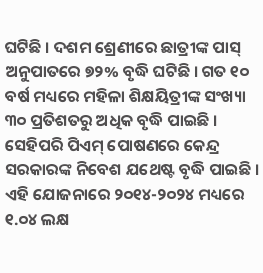ଘଟିଛି । ଦଶମ ଶ୍ରେଣୀରେ ଛାତ୍ରୀଙ୍କ ପାସ୍ ଅନୁପାତରେ ୭୨% ବୃଦ୍ଧି ଘଟିଛି । ଗତ ୧୦ ବର୍ଷ ମଧ୍ୟରେ ମହିଳା ଶିକ୍ଷୟିତ୍ରୀଙ୍କ ସଂଖ୍ୟା ୩୦ ପ୍ରତିଶତରୁ ଅଧିକ ବୃଦ୍ଧି ପାଇଛି । ସେହିପରି ପିଏମ୍ ପୋଷଣରେ କେନ୍ଦ୍ର ସରକାରଙ୍କ ନିବେଶ ଯଥେଷ୍ଟ ବୃଦ୍ଧି ପାଇଛି । ଏହି ଯୋଜନାରେ ୨୦୧୪-୨୦୨୪ ମଧ୍ୟରେ ୧.୦୪ ଲକ୍ଷ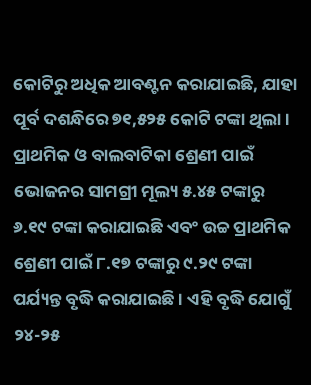କୋଟିରୁ ଅଧିକ ଆବଣ୍ଟନ କରାଯାଇଛି, ଯାହା ପୂର୍ବ ଦଶନ୍ଧିରେ ୭୧,୫୨୫ କୋଟି ଟଙ୍କା ଥିଲା । ପ୍ରାଥମିକ ଓ ବାଲବାଟିକା ଶ୍ରେଣୀ ପାଇଁ ଭୋଜନର ସାମଗ୍ରୀ ମୂଲ୍ୟ ୫.୪୫ ଟଙ୍କାରୁ ୬.୧୯ ଟଙ୍କା କରାଯାଇଛି ଏବଂ ଉଚ୍ଚ ପ୍ରାଥମିକ ଶ୍ରେଣୀ ପାଇଁ ୮.୧୭ ଟଙ୍କାରୁ ୯.୨୯ ଟଙ୍କା ପର୍ଯ୍ୟନ୍ତ ବୃଦ୍ଧି କରାଯାଇଛି । ଏହି ବୃଦ୍ଧି ଯୋଗୁଁ ୨୪-୨୫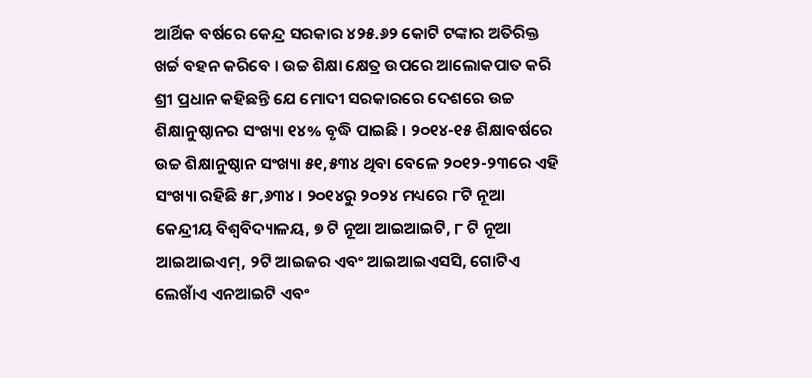ଆର୍ଥିକ ବର୍ଷରେ କେନ୍ଦ୍ର ସରକାର ୪୨୫.୬୨ କୋଟି ଟଙ୍କାର ଅତିରିକ୍ତ ଖର୍ଚ୍ଚ ବହନ କରିବେ । ଉଚ୍ଚ ଶିକ୍ଷା କ୍ଷେତ୍ର ଉପରେ ଆଲୋକପାତ କରି ଶ୍ରୀ ପ୍ରଧାନ କହିଛନ୍ତି ଯେ ମୋଦୀ ସରକାରରେ ଦେଶରେ ଉଚ୍ଚ ଶିକ୍ଷାନୁଷ୍ଠାନର ସଂଖ୍ୟା ୧୪% ବୃଦ୍ଧି ପାଇଛି । ୨୦୧୪-୧୫ ଶିକ୍ଷାବର୍ଷରେ ଉଚ୍ଚ ଶିକ୍ଷାନୁଷ୍ଠାନ ସଂଖ୍ୟା ୫୧,୫୩୪ ଥିବା ବେଳେ ୨୦୧୨-୨୩ରେ ଏହି ସଂଖ୍ୟା ରହିଛି ୫୮,୬୩୪ । ୨୦୧୪ରୁ ୨୦୨୪ ମଧ୍ୟରେ ୮ଟି ନୂଆ କେନ୍ଦ୍ରୀୟ ବିଶ୍ୱବିଦ୍ୟାଳୟ, ୭ ଟି ନୂଆ ଆଇଆଇଟି, ୮ ଟି ନୂଆ ଆଇଆଇଏମ୍, ୨ଟି ଆଇଜର ଏବଂ ଆଇଆଇଏସସି, ଗୋଟିଏ ଲେଖାଁଏ ଏନଆଇଟି ଏବଂ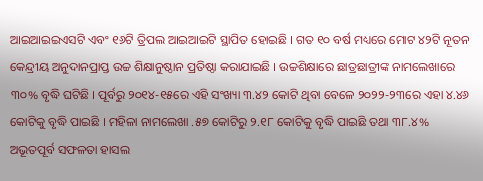ଆଇଆଇଇଏସଟି ଏବଂ ୧୬ଟି ତ୍ରିପଲ ଆଇଆଇଟି ସ୍ଥାପିତ ହୋଇଛି । ଗତ ୧୦ ବର୍ଷ ମଧ୍ୟରେ ମୋଟ ୪୨ଟି ନୂତନ କେନ୍ଦ୍ରୀୟ ଅନୁଦାନପ୍ରାପ୍ତ ଉଚ୍ଚ ଶିକ୍ଷାନୁଷ୍ଠାନ ପ୍ରତିଷ୍ଠା କରାଯାଇଛି । ଉଚ୍ଚଶିକ୍ଷାରେ ଛାତ୍ରଛାତ୍ରୀଙ୍କ ନାମଲେଖାରେ ୩୦% ବୃଦ୍ଧି ଘଟିଛି । ପୂର୍ବରୁ ୨୦୧୪-୧୫ରେ ଏହି ସଂଖ୍ୟା ୩.୪୨ କୋଟି ଥିବା ବେଳେ ୨୦୨୨-୨୩ରେ ଏହା ୪.୪୬ କୋଟିକୁ ବୃଦ୍ଧି ପାଇଛି । ମହିଳା ନାମଲେଖା .୫୭ କୋଟିରୁ ୨.୧୮ କୋଟିକୁ ବୃଦ୍ଧି ପାଇଛି ତଥା ୩୮.୪% ଅଭୂତପୂର୍ବ ସଫଳତା ହାସଲ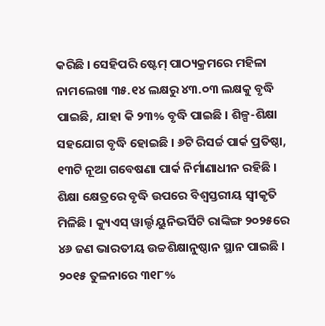କରିଛି । ସେହିପରି ଷ୍ଟେମ୍ ପାଠ୍ୟକ୍ରମରେ ମହିଳା ନାମଲେଖା ୩୫.୧୪ ଲକ୍ଷରୁ ୪୩.୦୩ ଲକ୍ଷକୁ ବୃଦ୍ଧି ପାଇଛି, ଯାହା କି ୨୩% ବୃଦ୍ଧି ପାଇଛି । ଶିଳ୍ପ-ଶିକ୍ଷା ସହଯୋଗ ବୃଦ୍ଧି ହୋଇଛି । ୬ଟି ରିସର୍ଚ୍ଚ ପାର୍କ ପ୍ରତିଷ୍ଠା, ୧୩ଟି ନୂଆ ଗବେଷଣା ପାର୍କ ନିର୍ମାଣାଧୀନ ରହିଛି । ଶିକ୍ଷା କ୍ଷେତ୍ରରେ ବୃଦ୍ଧି ଉପରେ ବିଶ୍ୱସ୍ତରୀୟ ସ୍ୱୀକୃତି ମିଳିଛି । କ୍ୟୁଏସ୍ ୱାର୍ଲ୍ଡ ୟୁନିଭର୍ସିଟି ରାଙ୍କିଙ୍ଗ ୨୦୨୫ରେ ୪୬ ଜଣ ଭାରତୀୟ ଉଚ୍ଚଶିକ୍ଷାନୁଷ୍ଠାନ ସ୍ଥାନ ପାଇଛି । ୨୦୧୫ ତୁଳନାରେ ୩୧୮%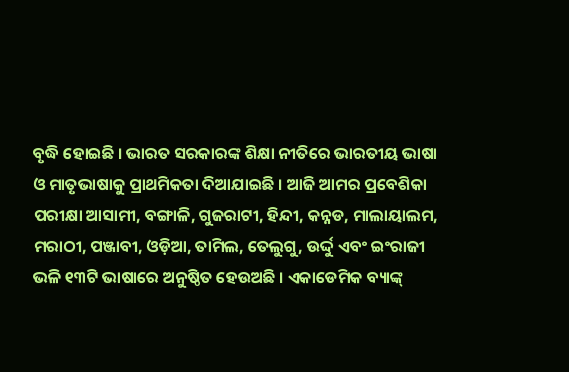ବୃଦ୍ଧି ହୋଇଛି । ଭାରତ ସରକାରଙ୍କ ଶିକ୍ଷା ନୀତିରେ ଭାରତୀୟ ଭାଷା ଓ ମାତୃଭାଷାକୁ ପ୍ରାଥମିକତା ଦିଆଯାଇଛି । ଆଜି ଆମର ପ୍ରବେଶିକା ପରୀକ୍ଷା ଆସାମୀ, ବଙ୍ଗାଳି, ଗୁଜରାଟୀ, ହିନ୍ଦୀ, କନ୍ନଡ, ମାଲାୟାଲମ, ମରାଠୀ, ପଞ୍ଜାବୀ, ଓଡ଼ିଆ, ତାମିଲ, ତେଲୁଗୁ, ଉର୍ଦ୍ଦୁ ଏବଂ ଇଂରାଜୀ ଭଳି ୧୩ଟି ଭାଷାରେ ଅନୁଷ୍ଠିତ ହେଉଅଛି । ଏକାଡେମିକ ବ୍ୟାଙ୍କ୍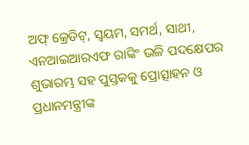ଅଫ୍ କ୍ରେଡିଟ୍, ସ୍ୱୟମ, ସମର୍ଥ, ସାଥୀ, ଏନଆଇଆରଏଫ ରାଙ୍କିଂ ଭଳି ପଦକ୍ଷେପର ଶୁଭାରମ୍ଭ ସହ ପୁସ୍ତକକୁ ପ୍ରୋତ୍ସାହନ ଓ ପ୍ରଧାନମନ୍ତ୍ରୀଙ୍କ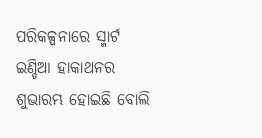ପରିକଳ୍ପନାରେ ସ୍ମାର୍ଟ ଇଣ୍ଡିଆ ହାକାଥନର ଶୁଭାରମ୍ଭ ହୋଇଛି ବୋଲି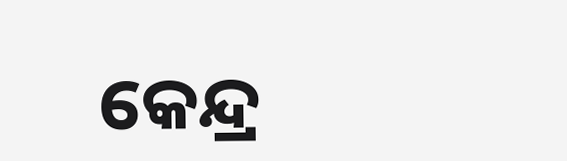କେନ୍ଦ୍ର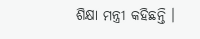ଶିକ୍ଷା ମନ୍ତ୍ରୀ କହିଛନ୍ତି ।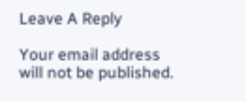Leave A Reply

Your email address will not be published.